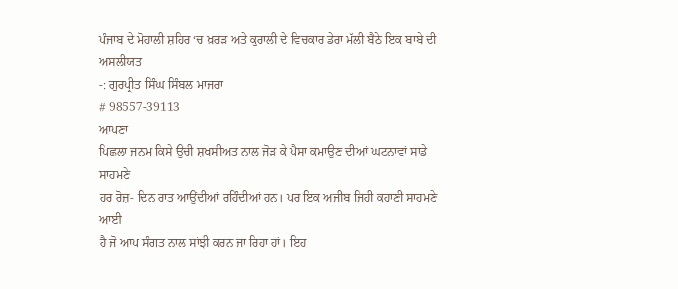ਪੰਜਾਬ ਦੇ ਮੋਹਾਲੀ ਸ਼ਹਿਰ ‘ਚ ਖ਼ਰੜ ਅਤੇ ਕੁਰਾਲੀ ਦੇ ਵਿਚਕਾਰ ਡੇਰਾ ਮੱਲੀ ਬੈਠੇ ਇਕ ਬਾਬੇ ਦੀ
ਅਸਲੀਯਤ
-: ਗੁਰਪ੍ਰੀਤ ਸਿੰਘ ਸਿੰਬਲ ਮਾਜਰਾ
# 98557-39113
ਆਪਣਾ
ਪਿਛਲਾ ਜਨਮ ਕਿਸੇ ਉਚੀ ਸ਼ਖਸੀਅਤ ਨਾਲ ਜੋੜ ਕੇ ਪੈਸਾ ਕਮਾਉਣ ਦੀਆਂ ਘਟਨਾਵਾਂ ਸਾਡੇ ਸਾਹਮਣੇ
ਹਰ ਰੋਜ਼- ਦਿਨ ਰਾਤ ਆਉਂਦੀਆਂ ਰਹਿੰਦੀਆਂ ਹਨ। ਪਰ ਇਕ ਅਜੀਬ ਜਿਹੀ ਕਹਾਣੀ ਸਾਹਮਣੇ ਆਈ
ਹੈ ਜੋ ਆਪ ਸੰਗਤ ਨਾਲ ਸਾਂਝੀ ਕਰਨ ਜਾ ਰਿਹਾ ਹਾਂ। ਇਹ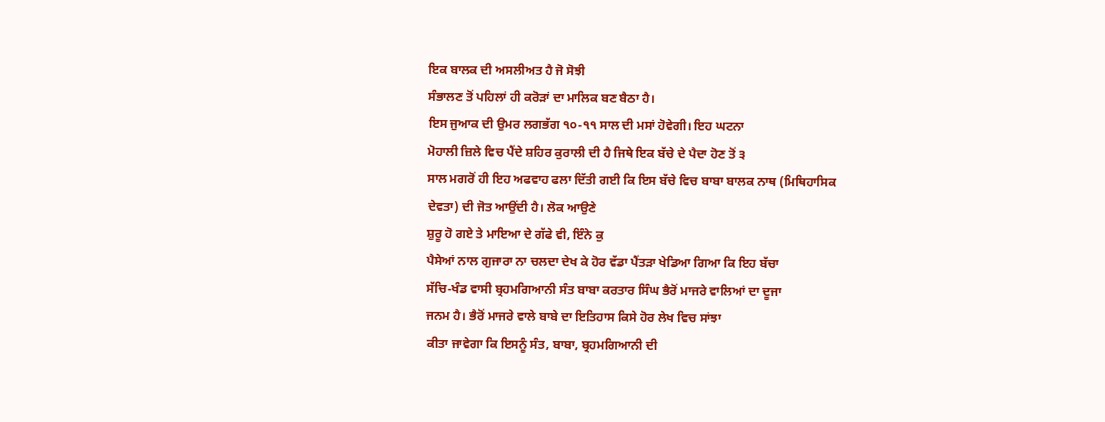ਇਕ ਬਾਲਕ ਦੀ ਅਸਲੀਅਤ ਹੈ ਜੋ ਸੋਝੀ
ਸੰਭਾਲਣ ਤੋਂ ਪਹਿਲਾਂ ਹੀ ਕਰੋੜਾਂ ਦਾ ਮਾਲਿਕ ਬਣ ਬੈਠਾ ਹੈ।
ਇਸ ਜੁਆਕ ਦੀ ਉਮਰ ਲਗਭੱਗ ੧੦-੧੧ ਸਾਲ ਦੀ ਮਸਾਂ ਹੋਵੇਗੀ। ਇਹ ਘਟਨਾ
ਮੋਹਾਲੀ ਜ਼ਿਲੇ ਵਿਚ ਪੈਂਦੇ ਸ਼ਹਿਰ ਕੁਰਾਲੀ ਦੀ ਹੈ ਜਿਥੇ ਇਕ ਬੱਚੇ ਦੇ ਪੈਦਾ ਹੋਣ ਤੋਂ ੩
ਸਾਲ ਮਗਰੋਂ ਹੀ ਇਹ ਅਫਵਾਹ ਫਲਾ ਦਿੱਤੀ ਗਈ ਕਿ ਇਸ ਬੱਚੇ ਵਿਚ ਬਾਬਾ ਬਾਲਕ ਨਾਥ (ਮਿਥਿਹਾਸਿਕ
ਦੇਵਤਾ) ਦੀ ਜੋਤ ਆਉਂਦੀ ਹੈ। ਲੋਕ ਆਉਣੇ
ਸ਼ੁਰੂ ਹੋ ਗਏ ਤੇ ਮਾਇਆ ਦੇ ਗੱਫੇ ਵੀ, ਇੰਨੇ ਕੁ
ਪੈਸੇਆਂ ਨਾਲ ਗੁਜਾਰਾ ਨਾ ਚਲਦਾ ਦੇਖ ਕੇ ਹੋਰ ਵੱਡਾ ਪੈਂਤੜਾ ਖੇਡਿਆ ਗਿਆ ਕਿ ਇਹ ਬੱਚਾ
ਸੱਚਿ-ਖੰਡ ਵਾਸੀ ਬ੍ਰਹਮਗਿਆਨੀ ਸੰਤ ਬਾਬਾ ਕਰਤਾਰ ਸਿੰਘ ਭੈਰੋਂ ਮਾਜਰੇ ਵਾਲਿਆਂ ਦਾ ਦੂਜਾ
ਜਨਮ ਹੈ। ਭੈਰੋਂ ਮਾਜਰੇ ਵਾਲੇ ਬਾਬੇ ਦਾ ਇਤਿਹਾਸ ਕਿਸੇ ਹੋਰ ਲੇਖ ਵਿਚ ਸਾਂਝਾ
ਕੀਤਾ ਜਾਵੇਗਾ ਕਿ ਇਸਨੂੰ ਸੰਤ, ਬਾਬਾ, ਬ੍ਰਹਮਗਿਆਨੀ ਦੀ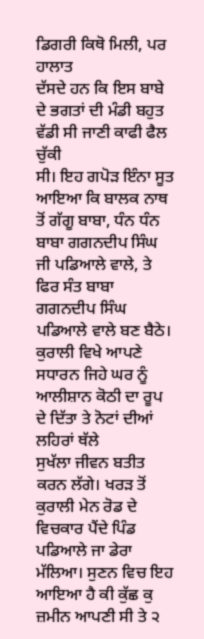ਡਿਗਰੀ ਕਿਥੋ ਮਿਲੀ, ਪਰ ਹਾਲਾਤ
ਦੱਸਦੇ ਹਨ ਕਿ ਇਸ ਬਾਬੇ ਦੇ ਭਗਤਾਂ ਦੀ ਮੰਡੀ ਬਹੁਤ ਵੱਡੀ ਸੀ ਜਾਣੀ ਕਾਫੀ ਫੈਲ ਚੁੱਕੀ
ਸੀ। ਇਹ ਗਪੋੜ ਇੰਨਾ ਸੂਤ
ਆਇਆ ਕਿ ਬਾਲਕ ਨਾਥ ਤੋਂ ਗੱਗੂ ਬਾਬਾ, ਧੰਨ ਧੰਨ ਬਾਬਾ ਗਗਨਦੀਪ ਸਿੰਘ ਜੀ ਪਡਿਆਲੇ ਵਾਲੇ, ਤੇ
ਫਿਰ ਸੰਤ ਬਾਬਾ ਗਗਨਦੀਪ ਸਿੰਘ ਪਡਿਆਲੇ ਵਾਲੇ ਬਣ ਬੈਠੇ।
ਕੁਰਾਲੀ ਵਿਖੇ ਆਪਣੇ
ਸਧਾਰਨ ਜਿਹੇ ਘਰ ਨੂੰ ਆਲੀਸ਼ਾਨ ਕੋਠੀ ਦਾ ਰੂਪ ਦੇ ਦਿੱਤਾ ਤੇ ਨੋਟਾਂ ਦੀਆਂ ਲਹਿਰਾਂ ਥੱਲੇ
ਸੁਖੱਲਾ ਜੀਵਨ ਬਤੀਤ ਕਰਨ ਲੱਗੇ। ਖਰੜ ਤੋਂ ਕੁਰਾਲੀ ਮੇਨ ਰੋਡ ਦੇ ਵਿਚਕਾਰ ਪੈਂਦੇ ਪਿੰਡ
ਪਡਿਆਲੇ ਜਾ ਡੇਰਾ ਮੱਲਿਆ। ਸੁਣਨ ਵਿਚ ਇਹ ਆਇਆ ਹੈ ਕੀ ਕੁੱਛ ਕੁ ਜ਼ਮੀਨ ਆਪਣੀ ਸੀ ਤੇ ੨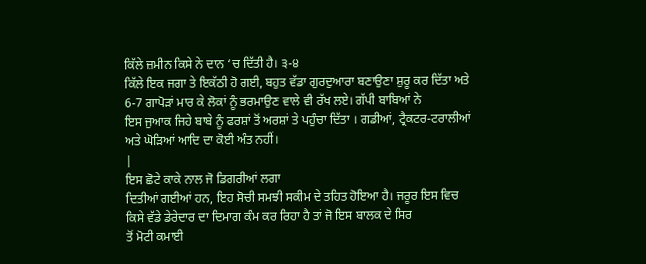ਕਿੱਲੇ ਜ਼ਮੀਨ ਕਿਸੇ ਨੇ ਦਾਨ ‘ਚ ਦਿੱਤੀ ਹੈ। ੩-੪
ਕਿੱਲੇ ਇਕ ਜਗਾ ਤੇ ਇਕੱਠੀ ਹੋ ਗਈ, ਬਹੁਤ ਵੱਡਾ ਗੁਰਦੁਆਰਾ ਬਣਾਉਣਾ ਸ਼ੁਰੂ ਕਰ ਦਿੱਤਾ ਅਤੇ
6-7 ਗਾਪੋੜਾਂ ਮਾਰ ਕੇ ਲੋਕਾਂ ਨੂੰ ਭਰਮਾਉਣ ਵਾਲੇ ਵੀ ਰੱਖ ਲਏ। ਗੱਪੀ ਬਾਬਿਆਂ ਨੇ
ਇਸ ਜੁਆਕ ਜਿਹੇ ਬਾਬੇ ਨੂੰ ਫਰਸ਼ਾਂ ਤੋਂ ਅਰਸ਼ਾਂ ਤੇ ਪਹੁੰਚਾ ਦਿੱਤਾ । ਗਡੀਆਂ, ਟ੍ਰੈਕਟਰ-ਟਰਾਲੀਆਂ
ਅਤੇ ਘੋੜਿਆਂ ਆਦਿ ਦਾ ਕੋਈ ਅੰਤ ਨਹੀਂ।
|
ਇਸ ਛੋਟੇ ਕਾਕੇ ਨਾਲ ਜੋ ਡਿਗਰੀਆਂ ਲਗਾ
ਦਿਤੀਆਂ ਗਈਆਂ ਹਨ, ਇਹ ਸੋਚੀ ਸਮਝੀ ਸਕੀਮ ਦੇ ਤਹਿਤ ਹੋਇਆ ਹੈ। ਜਰੂਰ ਇਸ ਵਿਚ
ਕਿਸੇ ਵੱਡੇ ਡੇਰੇਦਾਰ ਦਾ ਦਿਮਾਗ ਕੰਮ ਕਰ ਰਿਹਾ ਹੈ ਤਾਂ ਜੋ ਇਸ ਬਾਲਕ ਦੇ ਸਿਰ
ਤੋਂ ਮੋਟੀ ਕਮਾਈ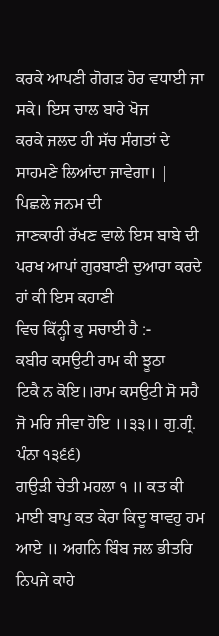ਕਰਕੇ ਆਪਣੀ ਗੋਗੜ ਹੋਰ ਵਧਾਈ ਜਾ ਸਕੇ। ਇਸ ਚਾਲ ਬਾਰੇ ਖੋਜ
ਕਰਕੇ ਜਲਦ ਹੀ ਸੱਚ ਸੰਗਤਾਂ ਦੇ ਸਾਹਮਣੇ ਲਿਆਂਦਾ ਜਾਵੇਗਾ। |
ਪਿਛਲੇ ਜਨਮ ਦੀ
ਜਾਣਕਾਰੀ ਰੱਖਣ ਵਾਲੇ ਇਸ ਬਾਬੇ ਦੀ ਪਰਖ ਆਪਾਂ ਗੁਰਬਾਣੀ ਦੁਆਰਾ ਕਰਦੇ ਹਾਂ ਕੀ ਇਸ ਕਹਾਣੀ
ਵਿਚ ਕਿੱਨ੍ਹੀ ਕੁ ਸਚਾਈ ਹੈ :-
ਕਬੀਰ ਕਸਉਟੀ ਰਾਮ ਕੀ ਝੂਠਾ
ਟਿਕੈ ਨ ਕੋਇ।।ਰਾਮ ਕਸਉਟੀ ਸੋ ਸਹੈ ਜੋ ਮਰਿ ਜੀਵਾ ਹੋਇ ।।੩੩।। ਗੁ.ਗ੍ਰੰ. ਪੰਨਾ ੧੩੬੬)
ਗਉੜੀ ਚੇਤੀ ਮਹਲਾ ੧ ॥ ਕਤ ਕੀ
ਮਾਈ ਬਾਪੁ ਕਤ ਕੇਰਾ ਕਿਦੂ ਥਾਵਹੁ ਹਮ ਆਏ ॥ ਅਗਨਿ ਬਿੰਬ ਜਲ ਭੀਤਰਿ ਨਿਪਜੇ ਕਾਹੇ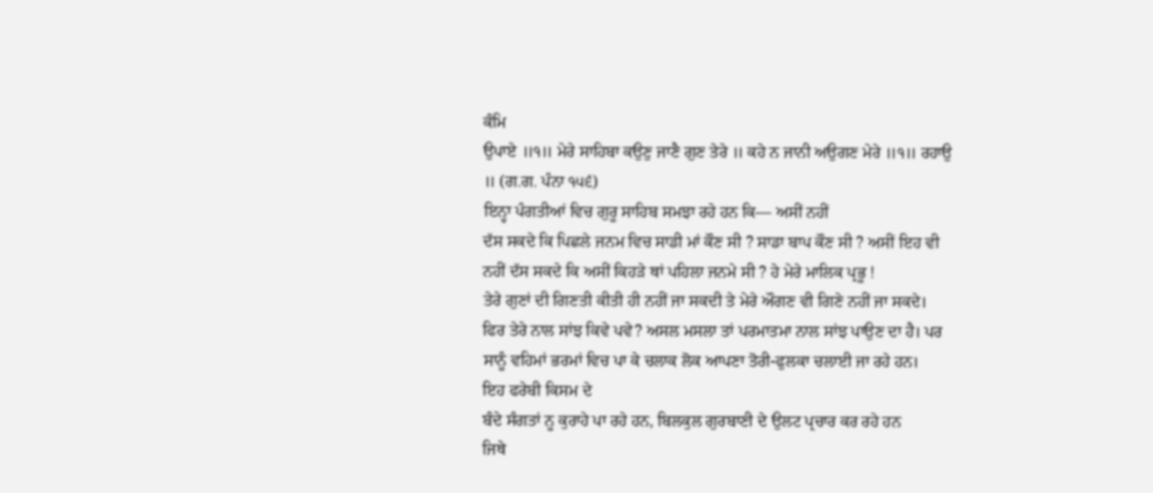ਕੰਮਿ
ਉਪਾਏ ॥੧॥ ਮੇਰੇ ਸਾਹਿਬਾ ਕਉਣੁ ਜਾਣੈ ਗੁਣ ਤੇਰੇ ॥ ਕਹੇ ਨ ਜਾਨੀ ਅਉਗਣ ਮੇਰੇ ॥੧॥ ਰਹਾਉ
॥ (ਗ.ਗ. ਪੰਨਾ ੧੫੬)
ਇਨ੍ਹਾ ਪੰਗਤੀਆਂ ਵਿਚ ਗੁਰੂ ਸਾਹਿਬ ਸਮਝਾ ਰਹੇ ਹਨ ਕਿ— ਅਸੀਂ ਨਹੀਂ
ਦੱਸ ਸਕਦੇ ਕਿ ਪਿਛਲੇ ਜਨਮ ਵਿਚ ਸਾਡੀ ਮਾਂ ਕੌਣ ਸੀ ? ਸਾਡਾ ਬਾਪ ਕੌਣ ਸੀ ? ਅਸੀਂ ਇਹ ਵੀ
ਨਹੀਂ ਦੱਸ ਸਕਦੇ ਕਿ ਅਸੀਂ ਕਿਹੜੇ ਥਾਂ ਪਹਿਲਾ ਜਨਮੇ ਸੀ ? ਹੇ ਮੇਰੇ ਮਾਲਿਕ ਪ੍ਰਭੂ !
ਤੇਰੇ ਗੁਣਾਂ ਦੀ ਗਿਣਤੀ ਕੀਤੀ ਹੀ ਨਹੀਂ ਜਾ ਸਕਦੀ ਤੇ ਮੇਰੇ ਔਗਣ ਵੀ ਗਿਣੇ ਨਹੀਂ ਜਾ ਸਕਦੇ।
ਫਿਰ ਤੇਰੇ ਨਾਲ ਸਾਂਝ ਕਿਵੇ ਪਵੇ? ਅਸਲ ਮਸਲਾ ਤਾਂ ਪਰਮਾਤਮਾ ਨਾਲ ਸਾਂਝ ਪਾਉਣ ਦਾ ਹੈ। ਪਰ
ਸਾਨੂੰ ਵਹਿਮਾਂ ਭਰਮਾਂ ਵਿਚ ਪਾ ਕੇ ਚਲਾਕ ਲੋਕ ਆਪਣਾ ਤੋਰੀ-ਫੁਲਕਾ ਚਲਾਈ ਜਾ ਰਹੇ ਹਨ।
ਇਹ ਫਰੇਬੀ ਕਿਸਮ ਦੇ
ਬੰਦੇ ਸੰਗਤਾਂ ਨੂ ਕੁਰਾਹੇ ਪਾ ਰਹੇ ਹਨ, ਬਿਲਕੁਲ ਗੁਰਬਾਣੀ ਦੇ ਉਲਟ ਪ੍ਰਚਾਰ ਕਰ ਰਹੇ ਹਨ
ਜਿਥੇ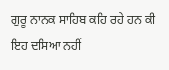ਗੁਰੂ ਨਾਨਕ ਸਾਹਿਬ ਕਹਿ ਰਹੇ ਹਨ ਕੀ ਇਹ ਦਸਿਆ ਨਹੀਂ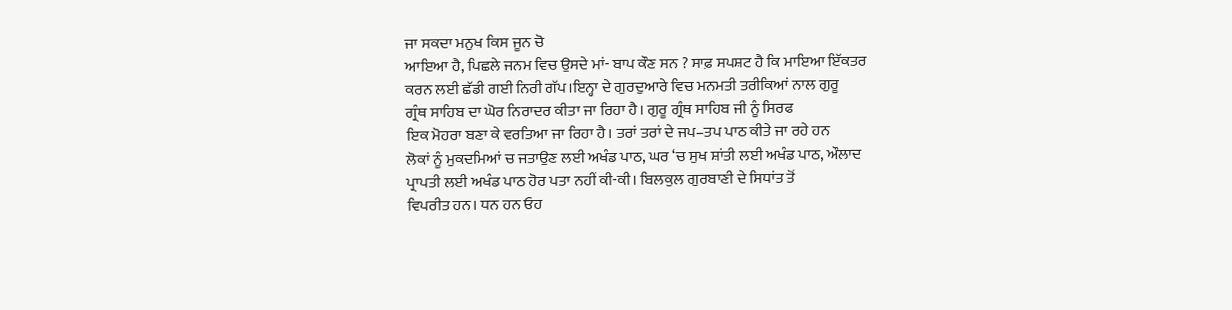ਜਾ ਸਕਦਾ ਮਨੁਖ ਕਿਸ ਜੂਨ ਚੋ
ਆਇਆ ਹੈ, ਪਿਛਲੇ ਜਨਮ ਵਿਚ ਉਸਦੇ ਮਾਂ- ਬਾਪ ਕੌਣ ਸਨ ? ਸਾਫ਼ ਸਪਸ਼ਟ ਹੈ ਕਿ ਮਾਇਆ ਇੱਕਤਰ
ਕਰਨ ਲਈ ਛੱਡੀ ਗਈ ਨਿਰੀ ਗੱਪ।ਇਨ੍ਹਾ ਦੇ ਗੁਰਦੁਆਰੇ ਵਿਚ ਮਨਮਤੀ ਤਰੀਕਿਆਂ ਨਾਲ ਗੁਰੂ
ਗ੍ਰੰਥ ਸਾਹਿਬ ਦਾ ਘੋਰ ਨਿਰਾਦਰ ਕੀਤਾ ਜਾ ਰਿਹਾ ਹੈ। ਗੁਰੂ ਗ੍ਰੰਥ ਸਾਹਿਬ ਜੀ ਨੂੰ ਸਿਰਫ
ਇਕ ਮੋਹਰਾ ਬਣਾ ਕੇ ਵਰਤਿਆ ਜਾ ਰਿਹਾ ਹੈ। ਤਰਾਂ ਤਰਾਂ ਦੇ ਜਪ–ਤਪ ਪਾਠ ਕੀਤੇ ਜਾ ਰਹੇ ਹਨ
ਲੋਕਾਂ ਨੂੰ ਮੁਕਦਮਿਆਂ ਚ ਜਤਾਉਣ ਲਈ ਅਖੰਡ ਪਾਠ, ਘਰ ‘ਚ ਸੁਖ ਸ਼ਾਂਤੀ ਲਈ ਅਖੰਡ ਪਾਠ, ਔਲਾਦ
ਪ੍ਰਾਪਤੀ ਲਈ ਅਖੰਡ ਪਾਠ ਹੋਰ ਪਤਾ ਨਹੀਂ ਕੀ-ਕੀ। ਬਿਲਕੁਲ ਗੁਰਬਾਣੀ ਦੇ ਸਿਧਾਂਤ ਤੋਂ
ਵਿਪਰੀਤ ਹਨ। ਧਨ ਹਨ ਓਹ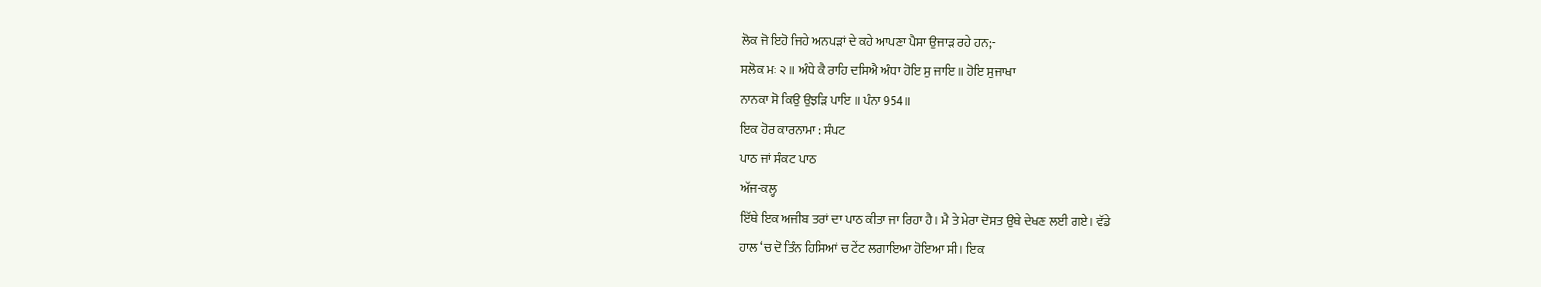ਲੋਕ ਜੋ ਇਹੋ ਜਿਹੇ ਅਨਪੜਾਂ ਦੇ ਕਹੇ ਆਪਣਾ ਪੈਸਾ ਉਜਾੜ ਰਹੇ ਹਨ;-
ਸਲੋਕ ਮਃ ੨ ॥ ਅੰਧੇ ਕੈ ਰਾਹਿ ਦਸਿਐ ਅੰਧਾ ਹੋਇ ਸੁ ਜਾਇ ॥ ਹੋਇ ਸੁਜਾਖਾ
ਨਾਨਕਾ ਸੋ ਕਿਉ ਉਝੜਿ ਪਾਇ ॥ ਪੰਨਾ 954॥
ਇਕ ਹੋਰ ਕਾਰਨਾਮਾ : ਸੰਪਟ
ਪਾਠ ਜਾਂ ਸੰਕਟ ਪਾਠ
ਅੱਜ-ਕਲ੍ਹ
ਇੱਥੇ ਇਕ ਅਜੀਬ ਤਰਾਂ ਦਾ ਪਾਠ ਕੀਤਾ ਜਾ ਰਿਹਾ ਹੈ। ਮੈ ਤੇ ਮੇਰਾ ਦੋਸਤ ਉਥੇ ਦੇਖਣ ਲਈ ਗਏ। ਵੱਡੇ
ਹਾਲ ‘ਚ ਦੋ ਤਿੰਨ ਹਿਸਿਆਂ ਚ ਟੇਂਟ ਲਗਾਇਆ ਹੋਇਆ ਸੀ। ਇਕ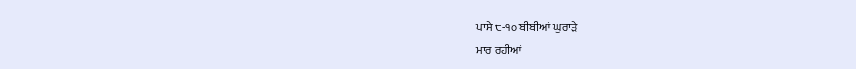ਪਾਸੇ ੮-੧੦ ਬੀਬੀਆਂ ਘੁਰਾੜੇ
ਮਾਰ ਰਹੀਆਂ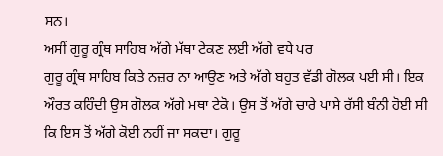ਸਨ।
ਅਸੀਂ ਗੁਰੂ ਗ੍ਰੰਥ ਸਾਹਿਬ ਅੱਗੇ ਮੱਥਾ ਟੇਕਣ ਲਈ ਅੱਗੇ ਵਧੇ ਪਰ
ਗੁਰੂ ਗ੍ਰੰਥ ਸਾਹਿਬ ਕਿਤੇ ਨਜ਼ਰ ਨਾ ਆਉਣ ਅਤੇ ਅੱਗੇ ਬਹੁਤ ਵੱਡੀ ਗੋਲਕ ਪਈ ਸੀ। ਇਕ
ਔਰਤ ਕਹਿੰਦੀ ਉਸ ਗੋਲਕ ਅੱਗੇ ਮਥਾ ਟੇਕੋ। ਉਸ ਤੋਂ ਅੱਗੇ ਚਾਰੇ ਪਾਸੇ ਰੱਸੀ ਬੰਨੀ ਹੋਈ ਸੀ
ਕਿ ਇਸ ਤੋਂ ਅੱਗੇ ਕੋਈ ਨਹੀਂ ਜਾ ਸਕਦਾ। ਗੁਰੂ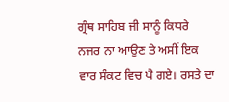ਗ੍ਰੰਥ ਸਾਹਿਬ ਜੀ ਸਾਨੂੰ ਕਿਧਰੇ
ਨਜਰ ਨਾ ਆਉਣ ਤੇ ਅਸੀਂ ਇਕ ਵਾਰ ਸੰਕਟ ਵਿਚ ਪੈ ਗਏ। ਰਸਤੇ ਦਾ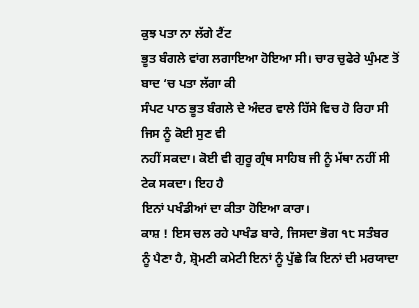ਕੁਝ ਪਤਾ ਨਾ ਲੱਗੇ ਟੈਂਟ
ਭੂਤ ਬੰਗਲੇ ਵਾਂਗ ਲਗਾਇਆ ਹੋਇਆ ਸੀ। ਚਾਰ ਚੁਫੇਰੇ ਘੁੰਮਣ ਤੋਂ ਬਾਦ ‘ਚ ਪਤਾ ਲੱਗਾ ਕੀ
ਸੰਪਟ ਪਾਠ ਭੂਤ ਬੰਗਲੇ ਦੇ ਅੰਦਰ ਵਾਲੇ ਹਿੱਸੇ ਵਿਚ ਹੋ ਰਿਹਾ ਸੀ ਜਿਸ ਨੂੰ ਕੋਈ ਸੁਣ ਵੀ
ਨਹੀਂ ਸਕਦਾ। ਕੋਈ ਵੀ ਗੁਰੂ ਗ੍ਰੰਥ ਸਾਹਿਬ ਜੀ ਨੂੰ ਮੱਥਾ ਨਹੀਂ ਸੀ ਟੇਕ ਸਕਦਾ। ਇਹ ਹੈ
ਇਨਾਂ ਪਖੰਡੀਆਂ ਦਾ ਕੀਤਾ ਹੋਇਆ ਕਾਰਾ।
ਕਾਸ਼ ! ਇਸ ਚਲ ਰਹੇ ਪਾਖੰਡ ਬਾਰੇ, ਜਿਸਦਾ ਭੋਗ ੧੮ ਸਤੰਬਰ
ਨੂੰ ਪੈਣਾ ਹੈ, ਸ਼੍ਰੋਮਣੀ ਕਮੇਟੀ ਇਨਾਂ ਨੂੰ ਪੁੱਛੇ ਕਿ ਇਨਾਂ ਦੀ ਮਰਯਾਦਾ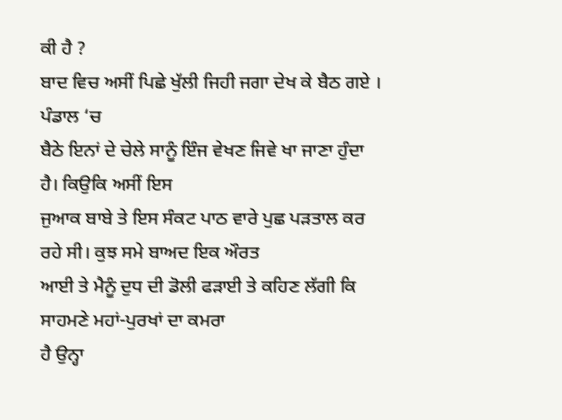ਕੀ ਹੈ ?
ਬਾਦ ਵਿਚ ਅਸੀਂ ਪਿਛੇ ਖੁੱਲੀ ਜਿਹੀ ਜਗਾ ਦੇਖ ਕੇ ਬੈਠ ਗਏ । ਪੰਡਾਲ ‘ਚ
ਬੈਠੇ ਇਨਾਂ ਦੇ ਚੇਲੇ ਸਾਨੂੰ ਇੰਜ ਵੇਖਣ ਜਿਵੇ ਖਾ ਜਾਣਾ ਹੁੰਦਾ ਹੈ। ਕਿਉਕਿ ਅਸੀਂ ਇਸ
ਜੁਆਕ ਬਾਬੇ ਤੇ ਇਸ ਸੰਕਟ ਪਾਠ ਵਾਰੇ ਪੁਛ ਪੜਤਾਲ ਕਰ ਰਹੇ ਸੀ। ਕੁਝ ਸਮੇ ਬਾਅਦ ਇਕ ਔਰਤ
ਆਈ ਤੇ ਮੈਨੂੰ ਦੁਧ ਦੀ ਡੋਲੀ ਫੜਾਈ ਤੇ ਕਹਿਣ ਲੱਗੀ ਕਿ ਸਾਹਮਣੇ ਮਹਾਂ-ਪੁਰਖਾਂ ਦਾ ਕਮਰਾ
ਹੈ ਉਨ੍ਹਾ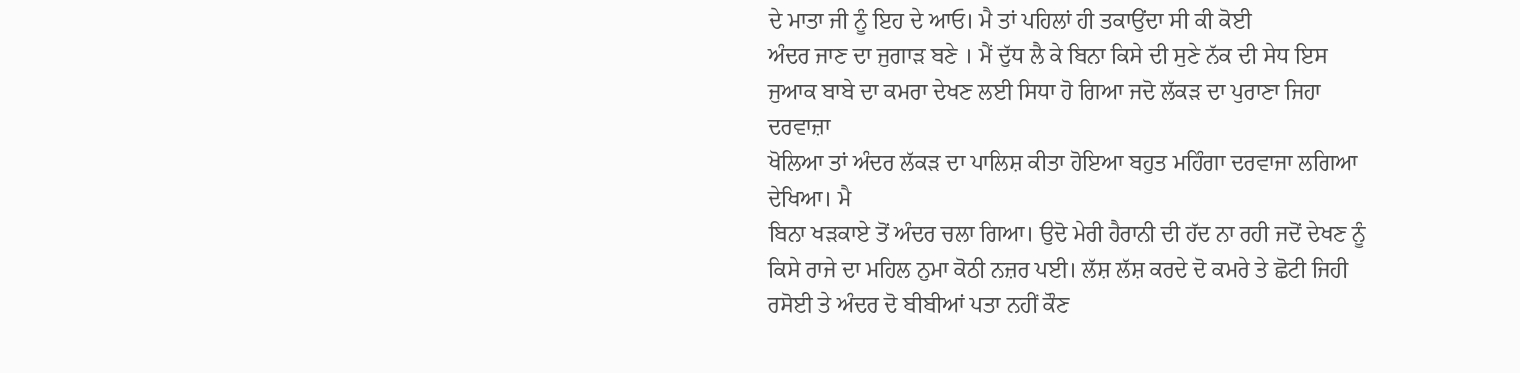ਦੇ ਮਾਤਾ ਜੀ ਨੂੰ ਇਹ ਦੇ ਆਓ। ਮੈ ਤਾਂ ਪਹਿਲਾਂ ਹੀ ਤਕਾਉਂਦਾ ਸੀ ਕੀ ਕੋਈ
ਅੰਦਰ ਜਾਣ ਦਾ ਜੁਗਾੜ ਬਣੇ । ਮੈਂ ਦੁੱਧ ਲੈ ਕੇ ਬਿਨਾ ਕਿਸੇ ਦੀ ਸੁਣੇ ਨੱਕ ਦੀ ਸੇਧ ਇਸ
ਜੁਆਕ ਬਾਬੇ ਦਾ ਕਮਰਾ ਦੇਖਣ ਲਈ ਸਿਧਾ ਹੋ ਗਿਆ ਜਦੋ ਲੱਕੜ ਦਾ ਪੁਰਾਣਾ ਜਿਹਾ ਦਰਵਾਜ਼ਾ
ਖੋਲਿਆ ਤਾਂ ਅੰਦਰ ਲੱਕੜ ਦਾ ਪਾਲਿਸ਼ ਕੀਤਾ ਹੋਇਆ ਬਹੁਤ ਮਹਿੰਗਾ ਦਰਵਾਜਾ ਲਗਿਆ ਦੇਖਿਆ। ਮੈ
ਬਿਨਾ ਖੜਕਾਏ ਤੋਂ ਅੰਦਰ ਚਲਾ ਗਿਆ। ਉਦੋ ਮੇਰੀ ਹੈਰਾਨੀ ਦੀ ਹੱਦ ਨਾ ਰਹੀ ਜਦੋਂ ਦੇਖਣ ਨੂੰ
ਕਿਸੇ ਰਾਜੇ ਦਾ ਮਹਿਲ ਨੁਮਾ ਕੋਠੀ ਨਜ਼ਰ ਪਈ। ਲੱਸ਼ ਲੱਸ਼ ਕਰਦੇ ਦੋ ਕਮਰੇ ਤੇ ਛੋਟੀ ਜਿਹੀ
ਰਸੋਈ ਤੇ ਅੰਦਰ ਦੋ ਬੀਬੀਆਂ ਪਤਾ ਨਹੀਂ ਕੌਣ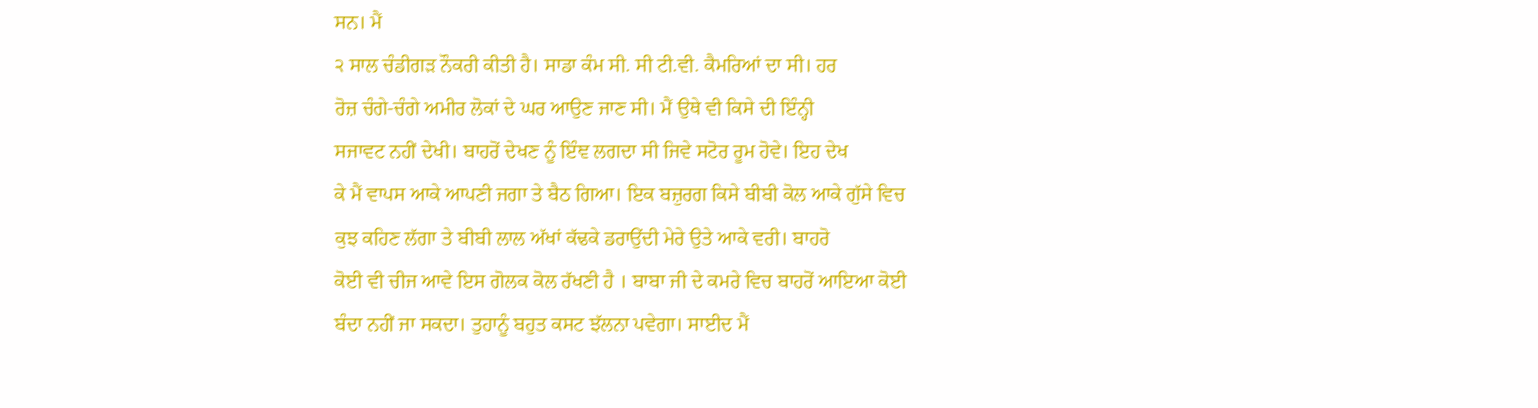ਸਨ। ਮੈਂ
੨ ਸਾਲ ਚੰਡੀਗੜ ਨੌਕਰੀ ਕੀਤੀ ਹੈ। ਸਾਡਾ ਕੰਮ ਸੀ. ਸੀ ਟੀ.ਵੀ. ਕੈਮਰਿਆਂ ਦਾ ਸੀ। ਹਰ
ਰੋਜ਼ ਚੰਗੇ-ਚੰਗੇ ਅਮੀਰ ਲੋਕਾਂ ਦੇ ਘਰ ਆਉਣ ਜਾਣ ਸੀ। ਮੈਂ ਉਥੇ ਵੀ ਕਿਸੇ ਦੀ ਇੰਨ੍ਹੀ
ਸਜਾਵਟ ਨਹੀਂ ਦੇਖੀ। ਬਾਹਰੋਂ ਦੇਖਣ ਨੂੰ ਇੰਞ ਲਗਦਾ ਸੀ ਜਿਵੇ ਸਟੋਰ ਰੂਮ ਹੋਵੇ। ਇਹ ਦੇਖ
ਕੇ ਮੈਂ ਵਾਪਸ ਆਕੇ ਆਪਣੀ ਜਗਾ ਤੇ ਬੈਠ ਗਿਆ। ਇਕ ਬਜ਼ੁਰਗ ਕਿਸੇ ਬੀਬੀ ਕੋਲ ਆਕੇ ਗੁੱਸੇ ਵਿਚ
ਕੁਝ ਕਹਿਣ ਲੱਗਾ ਤੇ ਬੀਬੀ ਲਾਲ ਅੱਖਾਂ ਕੱਢਕੇ ਡਰਾਉਂਦੀ ਮੇਰੇ ਉਤੇ ਆਕੇ ਵਰੀ। ਬਾਹਰੋ
ਕੋਈ ਵੀ ਚੀਜ ਆਵੇ ਇਸ ਗੋਲਕ ਕੋਲ ਰੱਖਣੀ ਹੈ । ਬਾਬਾ ਜੀ ਦੇ ਕਮਰੇ ਵਿਚ ਬਾਹਰੋਂ ਆਇਆ ਕੋਈ
ਬੰਦਾ ਨਹੀਂ ਜਾ ਸਕਦਾ। ਤੁਹਾਨੂੰ ਬਹੁਤ ਕਸਟ ਝੱਲਨਾ ਪਵੇਗਾ। ਸਾਈਦ ਮੈਂ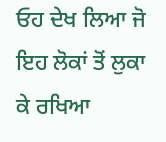ਓਹ ਦੇਖ ਲਿਆ ਜੋ
ਇਹ ਲੋਕਾਂ ਤੋਂ ਲੁਕਾ ਕੇ ਰਖਿਆ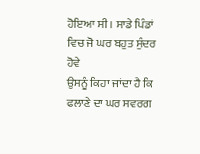ਹੋਇਆ ਸੀ । ਸਾਡੇ ਪਿੰਡਾਂ ਵਿਚ ਜੋ ਘਰ ਬਹੁਤ ਸੁੰਦਰ ਹੋਵੇ
ਉਸਨੂੰ ਕਿਹਾ ਜਾਂਦਾ ਹੈ ਕਿ ਫਲਾਣੇ ਦਾ ਘਰ ਸਵਰਗ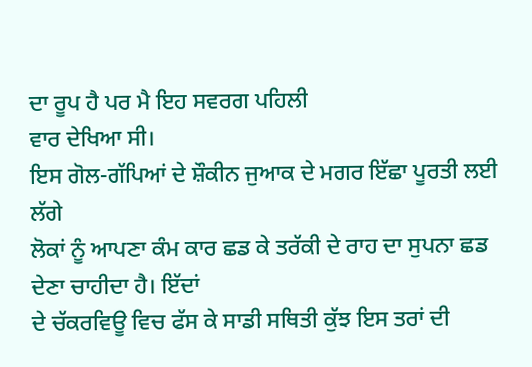ਦਾ ਰੂਪ ਹੈ ਪਰ ਮੈ ਇਹ ਸਵਰਗ ਪਹਿਲੀ
ਵਾਰ ਦੇਖਿਆ ਸੀ।
ਇਸ ਗੋਲ-ਗੱਪਿਆਂ ਦੇ ਸ਼ੌਕੀਨ ਜੁਆਕ ਦੇ ਮਗਰ ਇੱਛਾ ਪੂਰਤੀ ਲਈ ਲੱਗੇ
ਲੋਕਾਂ ਨੂੰ ਆਪਣਾ ਕੰਮ ਕਾਰ ਛਡ ਕੇ ਤਰੱਕੀ ਦੇ ਰਾਹ ਦਾ ਸੁਪਨਾ ਛਡ ਦੇਣਾ ਚਾਹੀਦਾ ਹੈ। ਇੱਦਾਂ
ਦੇ ਚੱਕਰਵਿਊ ਵਿਚ ਫੱਸ ਕੇ ਸਾਡੀ ਸਥਿਤੀ ਕੁੱਝ ਇਸ ਤਰਾਂ ਦੀ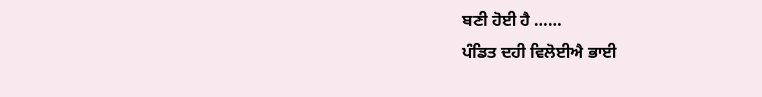ਬਣੀ ਹੋਈ ਹੈ ……
ਪੰਡਿਤ ਦਹੀ ਵਿਲੋਈਐ ਭਾਈ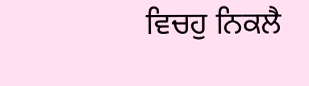ਵਿਚਹੁ ਨਿਕਲੈ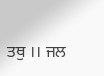ਤਥੁ ।। ਜਲ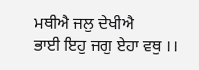ਮਥੀਐ ਜਲੁ ਦੇਖੀਐ
ਭਾਈ ਇਹੁ ਜਗੁ ਏਹਾ ਵਥੁ ।।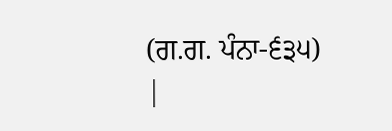(ਗ.ਗ. ਪੰਨਾ-੬੩੫)
|